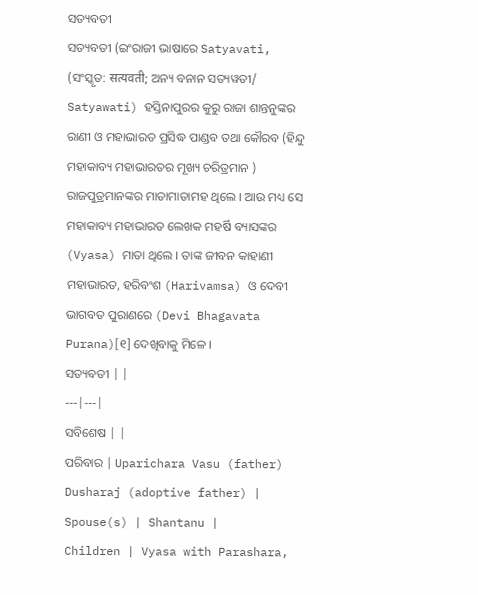ସତ୍ୟବତୀ
ସତ୍ୟବତୀ (ଇଂରାଜୀ ଭାଷାରେ Satyavati, (ସଂସ୍କୃତ: सत्यवती; ଅନ୍ୟ ବନାନ ସତ୍ୟୱତୀ/ Satyawati) ହସ୍ତିନାପୁରର କୁରୁ ରାଜା ଶାନ୍ତନୁଙ୍କର ରାଣୀ ଓ ମହାଭାରତ ପ୍ରସିଦ୍ଧ ପାଣ୍ଡବ ତଥା କୌରବ (ହିନ୍ଦୁ ମହାକାବ୍ୟ ମହାଭାରତର ମୂଖ୍ୟ ଚରିତ୍ରମାନ ) ରାଜପୁତ୍ରମାନଙ୍କର ମାତାମାତାମହ ଥିଲେ । ଆଉ ମଧ୍ୟ ସେ ମହାକାବ୍ୟ ମହାଭାରତ ଲେଖକ ମହର୍ଷି ବ୍ୟାସଙ୍କର (Vyasa) ମାତା ଥିଲେ । ତାଙ୍କ ଜୀବନ କାହାଣୀ ମହାଭାରତ, ହରିବଂଶ (Harivamsa) ଓ ଦେବୀ ଭାଗବତ ପୁରାଣରେ (Devi Bhagavata Purana)[୧] ଦେଖିବାକୁ ମିଳେ ।
ସତ୍ୟବତୀ | |
---|---|
ସବିଶେଷ | |
ପରିବାର | Uparichara Vasu (father) Dusharaj (adoptive father) |
Spouse(s) | Shantanu |
Children | Vyasa with Parashara,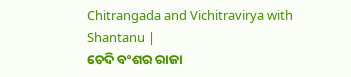Chitrangada and Vichitravirya with Shantanu |
ଚେଦି ବଂଶର ରାଜା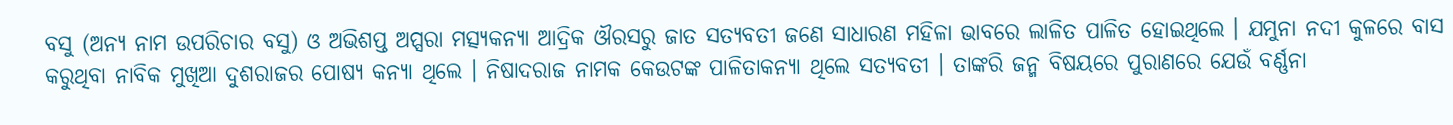ବସୁ (ଅନ୍ୟ ନାମ ଉପରିଚାର ବସୁ) ଓ ଅଭିଶପ୍ତ ଅପ୍ସରା ମତ୍ସ୍ୟକନ୍ୟା ଆଦ୍ରିକ ଔରସରୁ ଜାତ ସତ୍ୟବତୀ ଜଣେ ସାଧାରଣ ମହିଳା ଭାବରେ ଲାଳିତ ପାଳିତ ହୋଇଥିଲେ । ଯମୁନା ନଦୀ କୁଳରେ ବାସ କରୁଥିବା ନାବିକ ମୁଖିଆ ଦୁଶରାଜର ପୋଷ୍ୟ କନ୍ୟା ଥିଲେ । ନିଷାଦରାଜ ନାମକ କେଉଟଙ୍କ ପାଳିତାକନ୍ୟା ଥିଲେ ସତ୍ୟବତୀ । ତାଙ୍କରି ଜନ୍ମ ବିଷୟରେ ପୁରାଣରେ ଯେଉଁ ବର୍ଣ୍ଣନା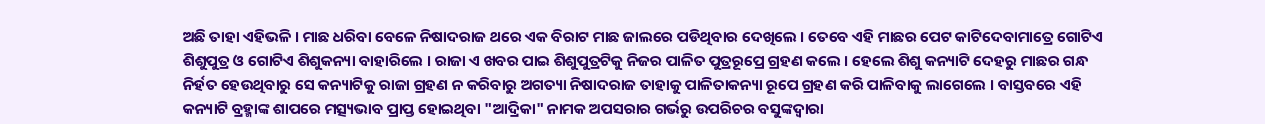ଅଛି ତାହା ଏହିଭଳି । ମାଛ ଧରିବା ବେଳେ ନିଷାଦରାଜ ଥରେ ଏକ ବିରାଟ ମାଛ ଜାଲରେ ପଡିଥିବାର ଦେଖିଲେ । ତେବେ ଏହି ମାଛର ପେଟ କାଟିଦେବାମାତ୍ରେ ଗୋଟିଏ ଶିଶୁପୁତ୍ର ଓ ଗୋଟିଏ ଶିଶୁକନ୍ୟା ବାହାରିଲେ । ରାଜା ଏ ଖବର ପାଇ ଶିଶୁପୁତ୍ରଟିକୁ ନିଜର ପାଳିତ ପୁତ୍ରରୂପ୍ରେ ଗ୍ରହଣ କଲେ । ହେଲେ ଶିଶୁ କନ୍ୟାଟି ଦେହରୁ ମାଛର ଗନ୍ଧ ନିର୍ହତ ହେଉଥିବାରୁ ସେ କନ୍ୟାଟିକୁ ରାଜା ଗ୍ରହଣ ନ କରିବାରୁ ଅଗତ୍ୟା ନିଷାଦରାଜ ତାହାକୁ ପାଳିତାକନ୍ୟା ରୂପେ ଗ୍ରହଣ କରି ପାଳିବାକୁ ଲାଗେଲେ । ବାସ୍ତବରେ ଏହି କନ୍ୟାଟି ବ୍ରହ୍ମାଙ୍କ ଶାପରେ ମତ୍ସ୍ୟଭାବ ପ୍ରାପ୍ତ ହୋଇଥିବା "ଆଦ୍ରିକା" ନାମକ ଅପସରାର ଗର୍ଭରୁ ଉପରିଚର ବସୁଙ୍କଦ୍ୱାରା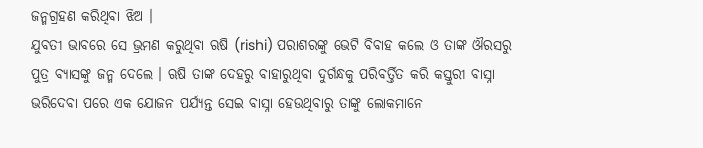ଜନ୍ମଗ୍ରହଣ କରିଥିବା ଝିଅ ।
ଯୁବତୀ ଭାବରେ ସେ ଭ୍ରମଣ କରୁଥିବା ଋଷି (rishi) ପରାଶରଙ୍କୁ ଭେଟି ବିବାହ କଲେ ଓ ତାଙ୍କ ଔରସରୁ ପୁତ୍ର ବ୍ୟାସଙ୍କୁ ଜନ୍ମ ଦେଲେ । ଋଷି ତାଙ୍କ ଦେହରୁ ବାହାରୁଥିବା ଦୁର୍ଗନ୍ଧକୁ ପରିବର୍ତ୍ତିତ କରି କସ୍ତୁରୀ ବାସ୍ନା ଭରିଦେବା ପରେ ଏକ ଯୋଜନ ପର୍ଯ୍ୟନ୍ତ ସେଇ ବାସ୍ନା ହେଉଥିବାରୁ ତାଙ୍କୁ ଲୋକମାନେ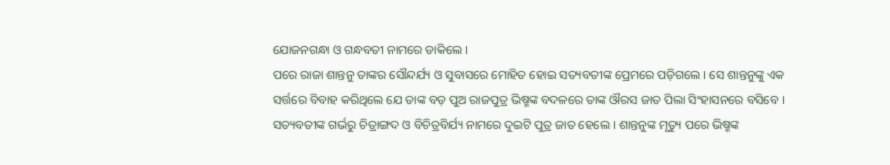ଯୋଜନଗନ୍ଧା ଓ ଗନ୍ଧବତୀ ନାମରେ ଡାକିଲେ ।
ପରେ ରାଜା ଶାନ୍ତନୁ ତାଙ୍କର ସୌନ୍ଦର୍ଯ୍ୟ ଓ ସୁବାସରେ ମୋହିତ ହୋଇ ସତ୍ୟବତୀଙ୍କ ପ୍ରେମରେ ପଡ଼ିଗଲେ । ସେ ଶାନ୍ତନୁଙ୍କୁ ଏକ ସର୍ତ୍ତରେ ବିବାହ କରିଥିଲେ ଯେ ତାଙ୍କ ବଡ଼ ପୁଅ ରାଜପୁତ୍ର ଭିଷ୍ମଙ୍କ ବଦଳରେ ତାଙ୍କ ଔରସ ଜାତ ପିଲା ସିଂହାସନରେ ବସିବେ । ସତ୍ୟବତୀଙ୍କ ଗର୍ଭରୁ ଚିତ୍ରାଙ୍ଗଦ ଓ ବିଚିତ୍ରବିର୍ଯ୍ୟ ନାମରେ ଦୁଇଟି ପୁତ୍ର ଜାତ ହେଲେ । ଶାନ୍ତନୁଙ୍କ ମୃତ୍ୟୁ ପରେ ଭିଷ୍ମଙ୍କ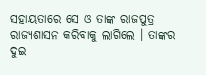ସହାୟତାରେ ସେ ଓ ତାଙ୍କ ରାଜପୁତ୍ର ରାଜ୍ୟଶାସନ କରିବାକୁ ଲାଗିଲେ । ତାଙ୍କର ଦୁଇ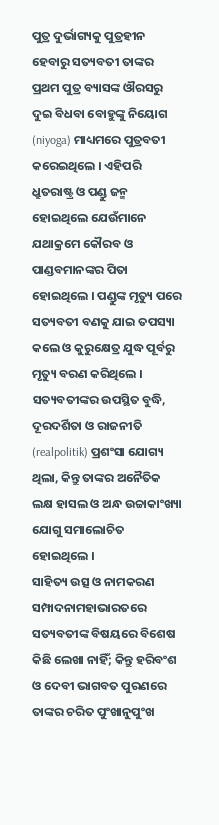ପୁତ୍ର ଦୁର୍ଭାଗ୍ୟକୁ ପୁତ୍ରହୀନ ହେବାରୁ ସତ୍ୟବତୀ ତାଙ୍କର ପ୍ରଥମ ପୁତ୍ର ବ୍ୟାସଙ୍କ ଔରସରୁ ଦୁଇ ବିଧବା ବୋହୁଙ୍କୁ ନିୟୋଗ (niyoga) ମାଧ୍ୟମରେ ପୁତ୍ରବତୀ କରେଇଥିଲେ । ଏହିପରି ଧ୍ରୁତରାଷ୍ଟ୍ର ଓ ପଣ୍ଡୁ ଜନ୍ମ ହୋଇଥିଲେ ଯେଉଁମାନେ ଯଥାକ୍ରମେ କୌରବ ଓ ପାଣ୍ଡବମାନଙ୍କର ପିତା ହୋଇଥିଲେ । ପଣ୍ଡୁଙ୍କ ମୃତ୍ୟୁ ପରେ ସତ୍ୟବତୀ ବଣକୁ ଯାଇ ତପସ୍ୟା କଲେ ଓ କୁରୁକ୍ଷେତ୍ର ଯୁଦ୍ଧ ପୂର୍ବରୁ ମୃତ୍ୟୁ ବରଣ କରିଥିଲେ ।
ସତ୍ୟବତୀଙ୍କର ଉପସ୍ଥିତ ବୁଦ୍ଧି, ଦୂରଦର୍ଶିତା ଓ ରାଜନୀତି (realpolitik) ପ୍ରଶଂସା ଯୋଗ୍ୟ ଥିଲା, କିନ୍ତୁ ତାଙ୍କର ଅନୈତିକ ଲକ୍ଷ ହାସଲ ଓ ଅନ୍ଧ ଉଚ୍ଚାକାଂଖ୍ୟା ଯୋଗୁ ସମାଲୋଚିତ ହୋଇଥିଲେ ।
ସାହିତ୍ୟ ଉତ୍ସ ଓ ନାମକରଣ
ସମ୍ପାଦନାମହାଭାରତରେ ସତ୍ୟବତୀଙ୍କ ବିଷୟରେ ବିଶେଷ କିଛି ଲେଖା ନାହିଁ; କିନ୍ତୁ ହରିବଂଶ ଓ ଦେବୀ ଭାଗବତ ପୁରଣରେ ତାଙ୍କର ଚରିତ ପୁଂଖାନୁପୁଂଖ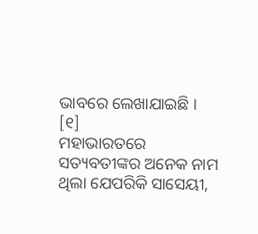ଭାବରେ ଲେଖାଯାଇଛି । [୧]
ମହାଭାରତରେ ସତ୍ୟବତୀଙ୍କର ଅନେକ ନାମ ଥିଲା ଯେପରିକି ସାସେୟୀ,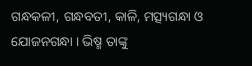ଗନ୍ଧକଳୀ, ଗନ୍ଧବତୀ, କାଳି, ମତ୍ସ୍ୟଗନ୍ଧା ଓ ଯୋଜନଗନ୍ଧା । ଭିଷ୍ମ ତାଙ୍କୁ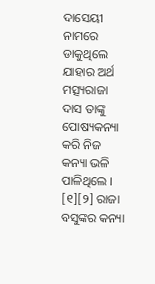ଦାସେୟୀ ନାମରେ ଡାକୁଥିଲେ ଯାହାର ଅର୍ଥ ମତ୍ସ୍ୟରାଜା ଦାସ ତାଙ୍କୁ ପୋଷ୍ୟକନ୍ୟା କରି ନିଜ କନ୍ୟା ଭଳି ପାଳିଥିଲେ । [୧][୨] ରାଜା ବସୁଙ୍କର କନ୍ୟା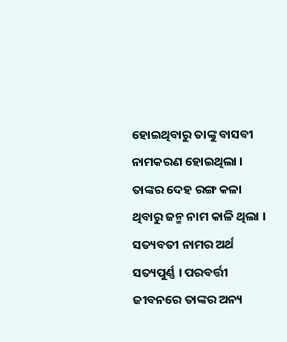ହୋଇଥିବାରୁ ତାଙ୍କୁ ବାସବୀ ନାମକରଣ ହୋଇଥିଲା । ତାଙ୍କର ଦେହ ରଙ୍ଗ କଳା ଥିବାରୁ ଜନ୍ମ ନାମ କାଳି ଥିଲା । ସତ୍ୟବତୀ ନାମର ଅର୍ଥ ସତ୍ୟପୁର୍ଣ୍ଣ । ପରବର୍ତ୍ତୀ ଜୀବନରେ ତାଙ୍କର ଅନ୍ୟ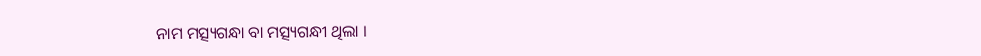ନାମ ମତ୍ସ୍ୟଗନ୍ଧା ବା ମତ୍ସ୍ୟଗନ୍ଧୀ ଥିଲା ।